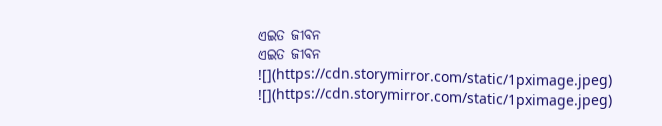ଏଇତ ଜୀବନ
ଏଇତ ଜୀବନ
![](https://cdn.storymirror.com/static/1pximage.jpeg)
![](https://cdn.storymirror.com/static/1pximage.jpeg)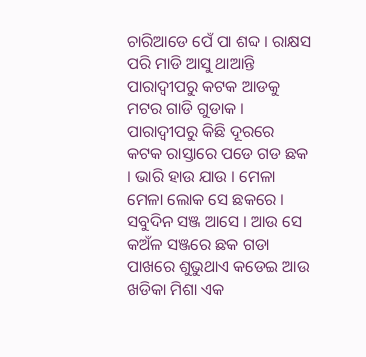ଚାରିଆଡେ ପେଁ ପା ଶବ୍ଦ । ରାକ୍ଷସ ପରି ମାଡି ଆସୁ ଥାଆନ୍ତି ପାରାଦ୍ବୀପରୁ କଟକ ଆଡକୁ ମଟର ଗାଡି ଗୁଡାକ । ପାରାଦ୍ବୀପରୁ କିଛି ଦୂରରେ କଟକ ରାସ୍ତାରେ ପଡେ ଗଡ ଛକ । ଭାରି ହାଉ ଯାଉ । ମେଳା ମେଳା ଲୋକ ସେ ଛକରେ । ସବୁଦିନ ସଞ୍ଜ ଆସେ । ଆଉ ସେ କଅଁଳ ସଞ୍ଜରେ ଛକ ଗଡା ପାଖରେ ଶୁଭୁଥାଏ କଡେଇ ଆଉ ଖଡିକା ମିଶା ଏକ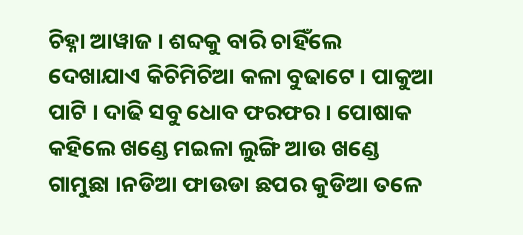ଚିହ୍ନା ଆୱାଜ । ଶବ୍ଦକୁ ବାରି ଚାହିଁଲେ ଦେଖାଯାଏ କିଚିମିଚିଆ କଳା ବୁଢାଟେ । ପାକୁଆ ପାଟି । ଦାଢି ସବୁ ଧୋବ ଫରଫର । ପୋଷାକ କହିଲେ ଖଣ୍ଡେ ମଇଳା ଲୁଙ୍ଗି ଆଉ ଖଣ୍ଡେ ଗାମୁଛା ।ନଡିଆ ଫାଉଡା ଛପର କୁଡିଆ ତଳେ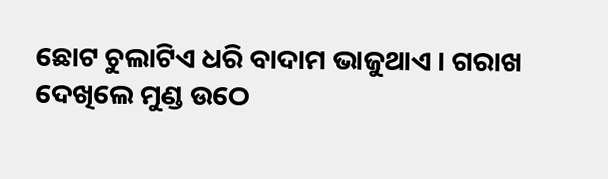ଛୋଟ ଚୁଲାଟିଏ ଧରି ବାଦାମ ଭାଜୁଥାଏ । ଗରାଖ ଦେଖିଲେ ମୁଣ୍ଡ ଉଠେ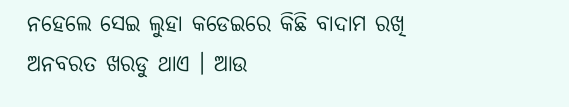ନହେଲେ ସେଇ ଲୁହା କଡେଇରେ କିଛି ବାଦାମ ରଖି ଅନବରତ ଖରଡୁ ଥାଏ । ଆଉ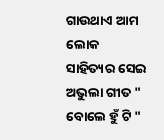ଗାଉଥାଏ ଆମ ଲୋକ ସାହିତ୍ୟର ସେଇ ଅଭୁଲା ଗୀତ " ବୋଲେ ହୁଁ ଟି "